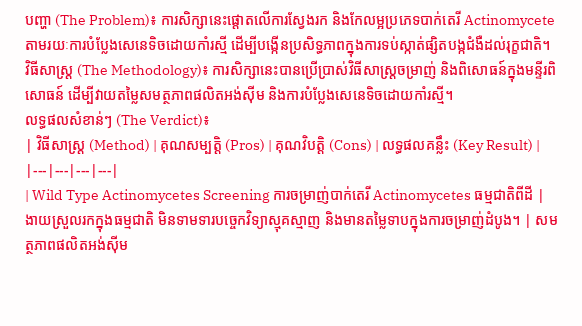បញ្ហា (The Problem)៖ ការសិក្សានេះផ្តោតលើការស្វែងរក និងកែលម្អប្រភេទបាក់តេរី Actinomycete តាមរយៈការបំប្លែងសេនេទិចដោយកាំរស្មី ដើម្បីបង្កើនប្រសិទ្ធភាពក្នុងការទប់ស្កាត់ផ្សិតបង្កជំងឺដល់រុក្ខជាតិ។
វិធីសាស្ត្រ (The Methodology)៖ ការសិក្សានេះបានប្រើប្រាស់វិធីសាស្ត្រចម្រាញ់ និងពិសោធន៍ក្នុងមន្ទីរពិសោធន៍ ដើម្បីវាយតម្លៃសមត្ថភាពផលិតអង់ស៊ីម និងការបំប្លែងសេនេទិចដោយកាំរស្មី។
លទ្ធផលសំខាន់ៗ (The Verdict)៖
| វិធីសាស្ត្រ (Method) | គុណសម្បត្តិ (Pros) | គុណវិបត្តិ (Cons) | លទ្ធផលគន្លឹះ (Key Result) |
|---|---|---|---|
| Wild Type Actinomycetes Screening ការចម្រាញ់បាក់តេរី Actinomycetes ធម្មជាតិពីដី |
ងាយស្រួលរកក្នុងធម្មជាតិ មិនទាមទារបច្ចេកវិទ្យាស្មុគស្មាញ និងមានតម្លៃទាបក្នុងការចម្រាញ់ដំបូង។ | សមត្ថភាពផលិតអង់ស៊ីម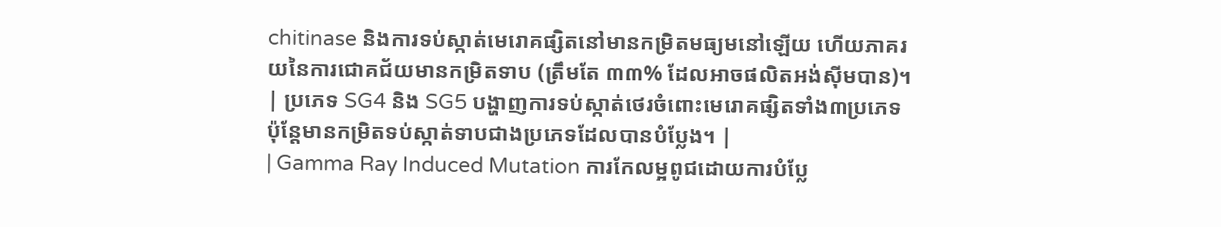chitinase និងការទប់ស្កាត់មេរោគផ្សិតនៅមានកម្រិតមធ្យមនៅឡើយ ហើយភាគរយនៃការជោគជ័យមានកម្រិតទាប (ត្រឹមតែ ៣៣% ដែលអាចផលិតអង់ស៊ីមបាន)។ | ប្រភេទ SG4 និង SG5 បង្ហាញការទប់ស្កាត់ថេរចំពោះមេរោគផ្សិតទាំង៣ប្រភេទ ប៉ុន្តែមានកម្រិតទប់ស្កាត់ទាបជាងប្រភេទដែលបានបំប្លែង។ |
| Gamma Ray Induced Mutation ការកែលម្អពូជដោយការបំប្លែ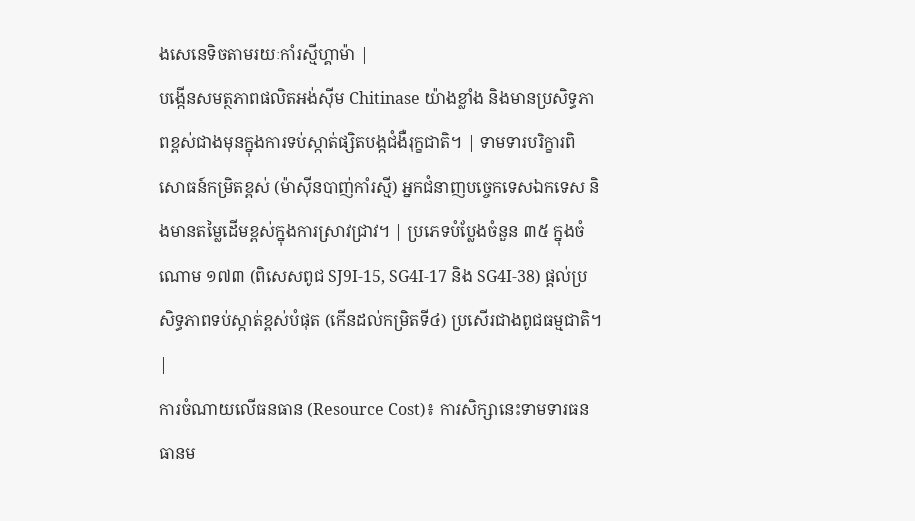ងសេនេទិចតាមរយៈកាំរស្មីហ្គាម៉ា |
បង្កើនសមត្ថភាពផលិតអង់ស៊ីម Chitinase យ៉ាងខ្លាំង និងមានប្រសិទ្ធភាពខ្ពស់ជាងមុនក្នុងការទប់ស្កាត់ផ្សិតបង្កជំងឺរុក្ខជាតិ។ | ទាមទារបរិក្ខារពិសោធន៍កម្រិតខ្ពស់ (ម៉ាស៊ីនបាញ់កាំរស្មី) អ្នកជំនាញបច្ចេកទេសឯកទេស និងមានតម្លៃដើមខ្ពស់ក្នុងការស្រាវជ្រាវ។ | ប្រភេទបំប្លែងចំនួន ៣៥ ក្នុងចំណោម ១៧៣ (ពិសេសពូជ SJ9I-15, SG4I-17 និង SG4I-38) ផ្តល់ប្រសិទ្ធភាពទប់ស្កាត់ខ្ពស់បំផុត (កើនដល់កម្រិតទី៤) ប្រសើរជាងពូជធម្មជាតិ។ |
ការចំណាយលើធនធាន (Resource Cost)៖ ការសិក្សានេះទាមទារធនធានម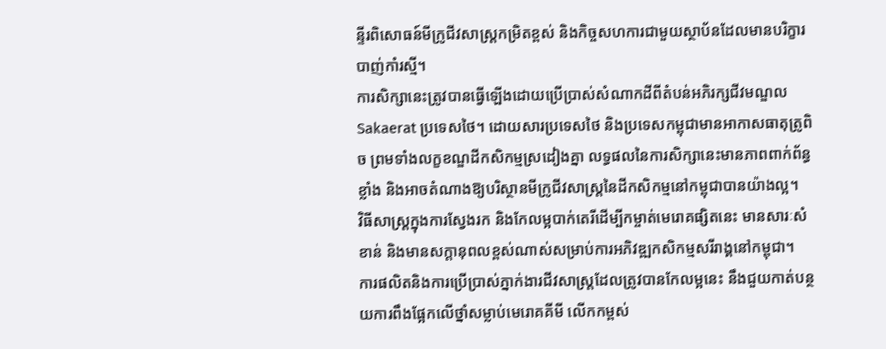ន្ទីរពិសោធន៍មីក្រូជីវសាស្ត្រកម្រិតខ្ពស់ និងកិច្ចសហការជាមួយស្ថាប័នដែលមានបរិក្ខារបាញ់កាំរស្មី។
ការសិក្សានេះត្រូវបានធ្វើឡើងដោយប្រើប្រាស់សំណាកដីពីតំបន់អភិរក្សជីវមណ្ឌល Sakaerat ប្រទេសថៃ។ ដោយសារប្រទេសថៃ និងប្រទេសកម្ពុជាមានអាកាសធាតុត្រូពិច ព្រមទាំងលក្ខខណ្ឌដីកសិកម្មស្រដៀងគ្នា លទ្ធផលនៃការសិក្សានេះមានភាពពាក់ព័ន្ធខ្លាំង និងអាចតំណាងឱ្យបរិស្ថានមីក្រូជីវសាស្ត្រនៃដីកសិកម្មនៅកម្ពុជាបានយ៉ាងល្អ។
វិធីសាស្ត្រក្នុងការស្វែងរក និងកែលម្អបាក់តេរីដើម្បីកម្ចាត់មេរោគផ្សិតនេះ មានសារៈសំខាន់ និងមានសក្តានុពលខ្ពស់ណាស់សម្រាប់ការអភិវឌ្ឍកសិកម្មសរីរាង្គនៅកម្ពុជា។
ការផលិតនិងការប្រើប្រាស់ភ្នាក់ងារជីវសាស្រ្តដែលត្រូវបានកែលម្អនេះ នឹងជួយកាត់បន្ថយការពឹងផ្អែកលើថ្នាំសម្លាប់មេរោគគីមី លើកកម្ពស់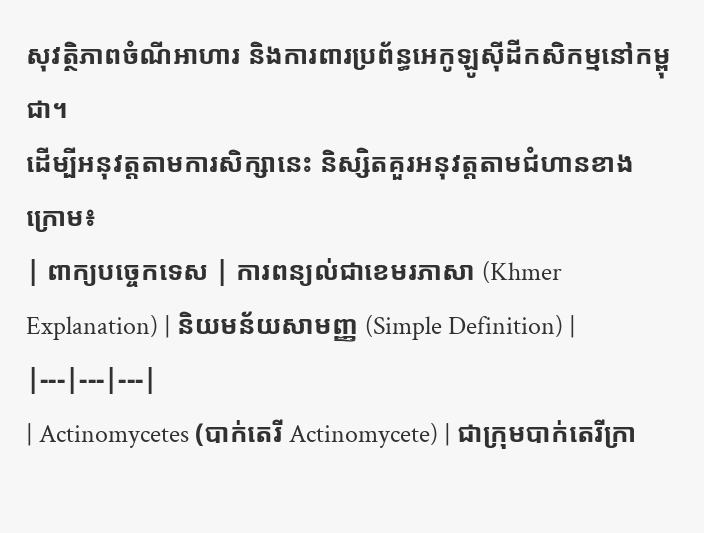សុវត្ថិភាពចំណីអាហារ និងការពារប្រព័ន្ធអេកូឡូស៊ីដីកសិកម្មនៅកម្ពុជា។
ដើម្បីអនុវត្តតាមការសិក្សានេះ និស្សិតគួរអនុវត្តតាមជំហានខាងក្រោម៖
| ពាក្យបច្ចេកទេស | ការពន្យល់ជាខេមរភាសា (Khmer Explanation) | និយមន័យសាមញ្ញ (Simple Definition) |
|---|---|---|
| Actinomycetes (បាក់តេរី Actinomycete) | ជាក្រុមបាក់តេរីក្រា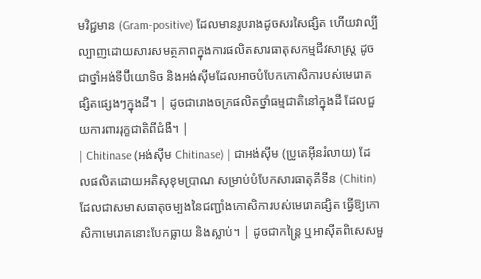មវិជ្ជមាន (Gram-positive) ដែលមានរូបរាងដូចសរសៃផ្សិត ហើយវាល្បីល្បាញដោយសារសមត្ថភាពក្នុងការផលិតសារធាតុសកម្មជីវសាស្រ្ត ដូចជាថ្នាំអង់ទីប៊ីយោទិច និងអង់ស៊ីមដែលអាចបំបែកកោសិការបស់មេរោគផ្សិតផ្សេងៗក្នុងដី។ | ដូចជារោងចក្រផលិតថ្នាំធម្មជាតិនៅក្នុងដី ដែលជួយការពាររុក្ខជាតិពីជំងឺ។ |
| Chitinase (អង់ស៊ីម Chitinase) | ជាអង់ស៊ីម (ប្រូតេអ៊ីនរំលាយ) ដែលផលិតដោយអតិសុខុមប្រាណ សម្រាប់បំបែកសារធាតុគីទីន (Chitin) ដែលជាសមាសធាតុចម្បងនៃជញ្ជាំងកោសិការបស់មេរោគផ្សិត ធ្វើឱ្យកោសិកាមេរោគនោះបែកធ្លាយ និងស្លាប់។ | ដូចជាកន្ត្រៃ ឬអាស៊ីតពិសេសមួ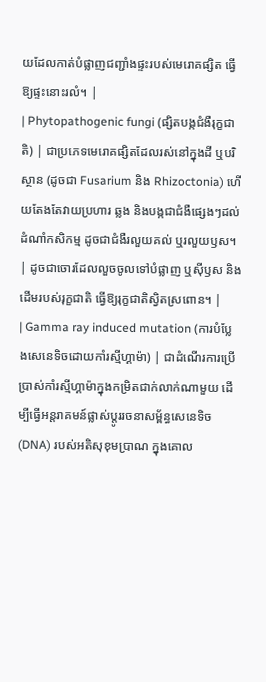យដែលកាត់បំផ្លាញជញ្ជាំងផ្ទះរបស់មេរោគផ្សិត ធ្វើឱ្យផ្ទះនោះរលំ។ |
| Phytopathogenic fungi (ផ្សិតបង្កជំងឺរុក្ខជាតិ) | ជាប្រភេទមេរោគផ្សិតដែលរស់នៅក្នុងដី ឬបរិស្ថាន (ដូចជា Fusarium និង Rhizoctonia) ហើយតែងតែវាយប្រហារ ឆ្លង និងបង្កជាជំងឺផ្សេងៗដល់ដំណាំកសិកម្ម ដូចជាជំងឺរលួយគល់ ឬរលួយឫស។ | ដូចជាចោរដែលលួចចូលទៅបំផ្លាញ ឬស៊ីឫស និងដើមរបស់រុក្ខជាតិ ធ្វើឱ្យរុក្ខជាតិស្វិតស្រពោន។ |
| Gamma ray induced mutation (ការបំប្លែងសេនេទិចដោយកាំរស្មីហ្គាម៉ា) | ជាដំណើរការប្រើប្រាស់កាំរស្មីហ្គាម៉ាក្នុងកម្រិតជាក់លាក់ណាមួយ ដើម្បីធ្វើអន្តរាគមន៍ផ្លាស់ប្តូររចនាសម្ព័ន្ធសេនេទិច (DNA) របស់អតិសុខុមប្រាណ ក្នុងគោល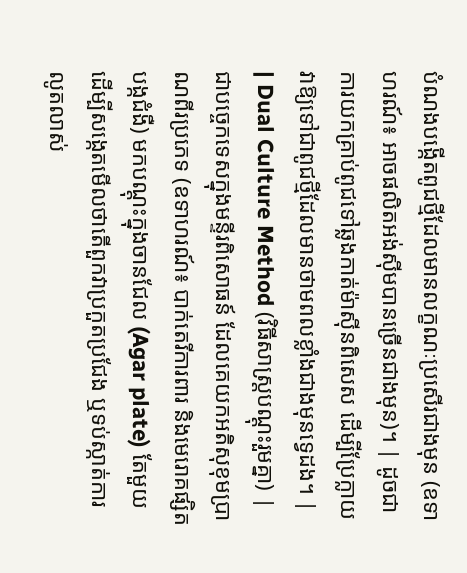បំណងបង្កើតពូជថ្មីដែលមានលក្ខណៈប្រសើរជាងមុន (ឧទាហរណ៍៖ អាចផលិតអង់ស៊ីមបានច្រើនជាងមុន)។ | ដូចជាការយកគ្រាប់ពូជទៅឆ្លងកាត់ម៉ាស៊ីនពិសេស ដើម្បីប្រែក្លាយវាឱ្យទៅជាពូជថ្មីដែលមានថាមពលខ្លាំងជាងមុនទ្វេដង។ |
| Dual Culture Method (វិធីសាស្ត្របណ្តុះរួមគ្នា) | ជាបច្ចេកទេសក្នុងមន្ទីរពិសោធន៍ ដែលគេយកអតិសុខុមប្រាណពីរប្រភេទ (ឧទាហរណ៍៖ បាក់តេរីការពារ និងមេរោគផ្សិតបង្កជំងឺ) មកបណ្តុះក្នុងចានជែល (Agar plate) តែមួយ ដើម្បីសង្កេតមើលថាតើពួកវាប្រកួតប្រជែង ឬទប់ស្កាត់ការលូតលាស់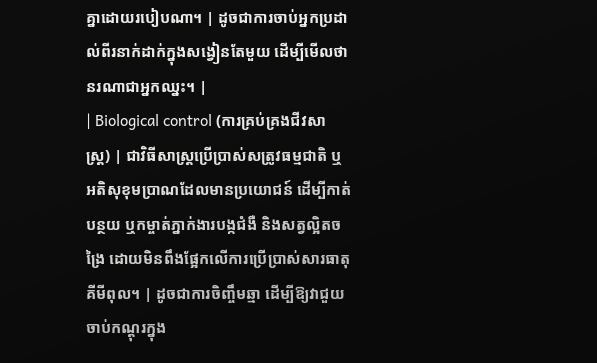គ្នាដោយរបៀបណា។ | ដូចជាការចាប់អ្នកប្រដាល់ពីរនាក់ដាក់ក្នុងសង្វៀនតែមួយ ដើម្បីមើលថានរណាជាអ្នកឈ្នះ។ |
| Biological control (ការគ្រប់គ្រងជីវសាស្រ្ត) | ជាវិធីសាស្រ្តប្រើប្រាស់សត្រូវធម្មជាតិ ឬអតិសុខុមប្រាណដែលមានប្រយោជន៍ ដើម្បីកាត់បន្ថយ ឬកម្ចាត់ភ្នាក់ងារបង្កជំងឺ និងសត្វល្អិតចង្រៃ ដោយមិនពឹងផ្អែកលើការប្រើប្រាស់សារធាតុគីមីពុល។ | ដូចជាការចិញ្ចឹមឆ្មា ដើម្បីឱ្យវាជួយចាប់កណ្តុរក្នុង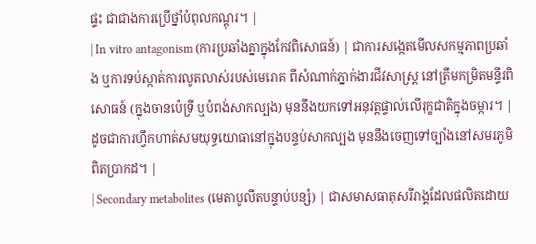ផ្ទះ ជាជាងការប្រើថ្នាំបំពុលកណ្តុរ។ |
| In vitro antagonism (ការប្រឆាំងគ្នាក្នុងកែវពិសោធន៍) | ជាការសង្កេតមើលសកម្មភាពប្រឆាំង ឬការទប់ស្កាត់ការលូតលាស់របស់មេរោគ ពីសំណាក់ភ្នាក់ងារជីវសាស្រ្ត នៅត្រឹមកម្រិតមន្ទីរពិសោធន៍ (ក្នុងចានប៉េទ្រី ឬបំពង់សាកល្បង) មុននឹងយកទៅអនុវត្តផ្ទាល់លើរុក្ខជាតិក្នុងចម្ការ។ | ដូចជាការហ្វឹកហាត់សមយុទ្ធយោធានៅក្នុងបន្ទប់សាកល្បង មុននឹងចេញទៅច្បាំងនៅសមរភូមិពិតប្រាកដ។ |
| Secondary metabolites (មេតាបូលីតបន្ទាប់បន្សំ) | ជាសមាសធាតុសរីរាង្គដែលផលិតដោយ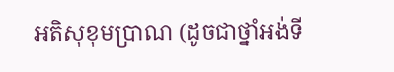អតិសុខុមប្រាណ (ដូចជាថ្នាំអង់ទី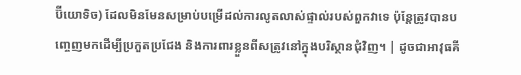ប៊ីយោទិច) ដែលមិនមែនសម្រាប់បម្រើដល់ការលូតលាស់ផ្ទាល់របស់ពួកវាទេ ប៉ុន្តែត្រូវបានបញ្ចេញមកដើម្បីប្រកួតប្រជែង និងការពារខ្លួនពីសត្រូវនៅក្នុងបរិស្ថានជុំវិញ។ | ដូចជាអាវុធគី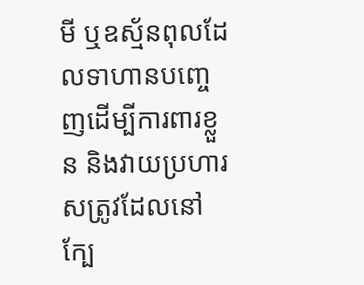មី ឬឧស្ម័នពុលដែលទាហានបញ្ចេញដើម្បីការពារខ្លួន និងវាយប្រហារសត្រូវដែលនៅក្បែ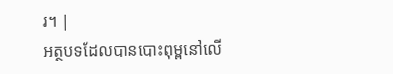រ។ |
អត្ថបទដែលបានបោះពុម្ពនៅលើ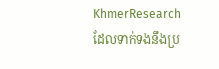KhmerResearch ដែលទាក់ទងនឹងប្រ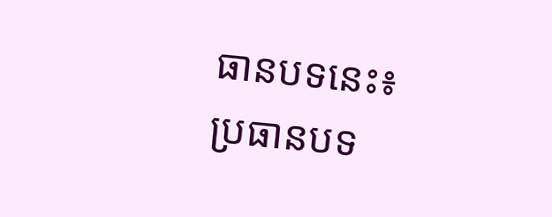ធានបទនេះ៖
ប្រធានបទ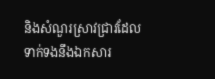និងសំណួរស្រាវជ្រាវដែលទាក់ទងនឹងឯកសារ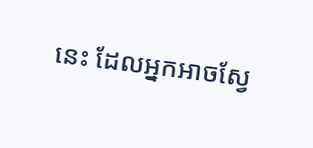នេះ ដែលអ្នកអាចស្វែ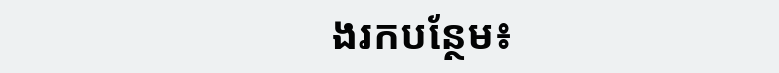ងរកបន្ថែម៖